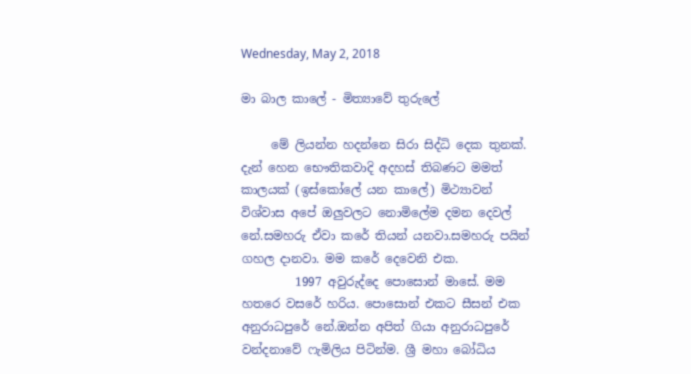Wednesday, May 2, 2018

මා බාල කාලේ - මිත්‍යාවේ තුරුලේ

     මේ ලියන්න හදන්නෙ සිරා සිද්ධි දෙක තුනක්. දැන් හෙන භෞතිකවාදි අදහස් තිබණට මමත් කාලයක් (ඉස්කෝලේ යන කාලේ) මිථ්‍යාවන් විශ්වාස අපේ ඔලුවලට නොමිලේම දමන දෙවල් නේ.සමහරු ඒවා කරේ තියන් යනවා.සමහරු පයින් ගහල දානවා. මම කරේ දෙවෙනි එක.
         1997 අවුරුද්දෙ පොසොන් මාසේ. මම හතරෙ වසරේ හරිය. පොසොන් එකට සීසන් එක අනුරාධපුරේ නේ.ඔන්න අපිත් ගියා අනුරාධපුරේ වන්දනාවේ ෆැමිලිය පිටින්ම. ශ්‍රී මහා බෝධිය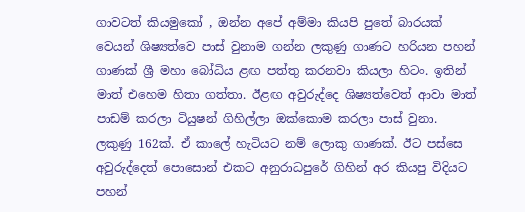ගාවටත් කියමුකෝ , ඔන්න අපේ අම්මා කියපි පුතේ බාරයක් වෙයන් ශිෂ්‍යත්වෙ පාස් වුනාම ගන්න ලකුණු ගාණට හරියන පහන් ගාණක් ශ්‍රී මහා බෝධිය ළඟ පත්තු කරනවා කියලා හිටං. ඉතින් මාත් එහෙම හිතා ගත්තා. ඊළඟ අවුරුද්දෙ ශිෂ්‍යත්වෙත් ආවා මාත් පාඩම් කරලා ටියුෂන් ගිහිල්ලා ඔක්කොම කරලා පාස් වුනා. ලකුණු 162ක්. ඒ කාලේ හැටියට නම් ලොකු ගාණක්. ඊට පස්සෙ අවුරුද්දෙත් පොසොන් එකට අනුරාධපුරේ ගිහින් අර කියපු විදියට පහන්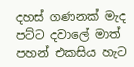දහස් ගණනක් මැද පට්ට දවාලේ මාත් පහන් එකසිය හැට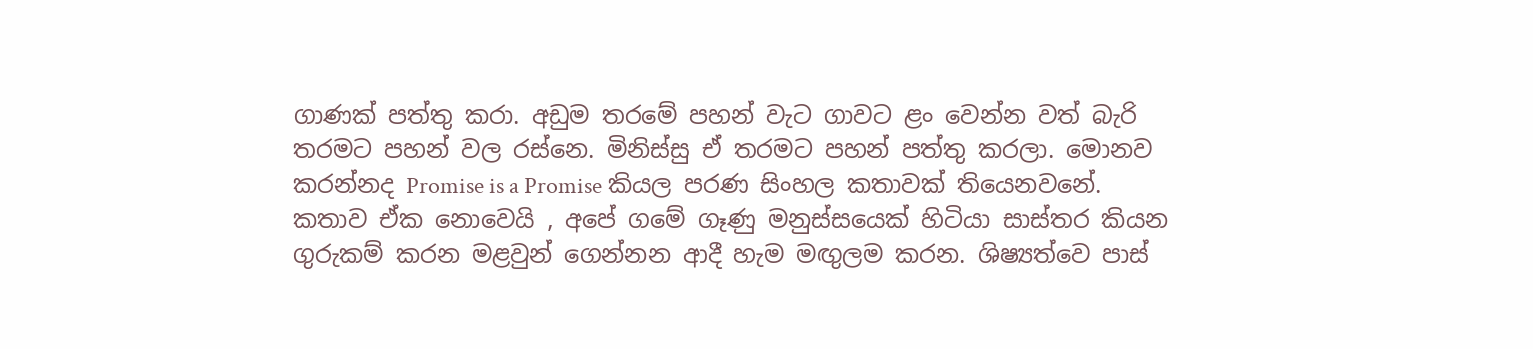ගාණක් පත්තු කරා. අඩුම තරමේ පහන් වැට ගාවට ළං වෙන්න වත් බැරි තරමට පහන් වල රස්නෙ. මිනිස්සු ඒ තරමට පහන් පත්තු කරලා. මොනව කරන්නද Promise is a Promise කියල පරණ සිංහල කතාවක් තියෙනවනේ. කතාව ඒක නොවෙයි , අපේ ගමේ ගෑණු මනුස්සයෙක් හිටියා සාස්තර කියන ගුරුකම් කරන මළවුන් ගෙන්නන ආදී හැම මඟුලම කරන. ශිෂ්‍යත්වෙ පාස්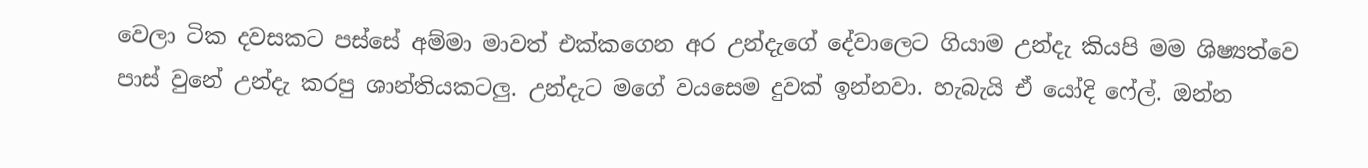වෙලා ටික දවසකට පස්සේ අම්මා මාවත් එක්කගෙන අර උන්දැගේ දේවාලෙට ගියාම උන්දැ කියපි මම ශිෂ්‍යත්වෙ පාස් වුනේ උන්දැ කරපු ශාන්තියකටලු. උන්දැට මගේ වයසෙම දුවක් ඉන්නවා. හැබැයි ඒ යෝදි ෆේල්. ඔන්න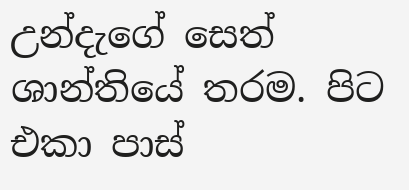උන්දැගේ සෙත් ශාන්තියේ තරම. පිට එකා පාස්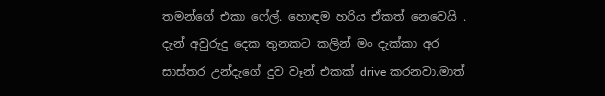තමන්ගේ එකා ෆේල්. හොඳම හරිය ඒකත් නෙවෙයි . දැන් අවුරුදු දෙක තුනකට කලින් මං දැක්කා අර සාස්තර උන්දැගේ දුව වෑන් එකක් drive කරනවා.මාත්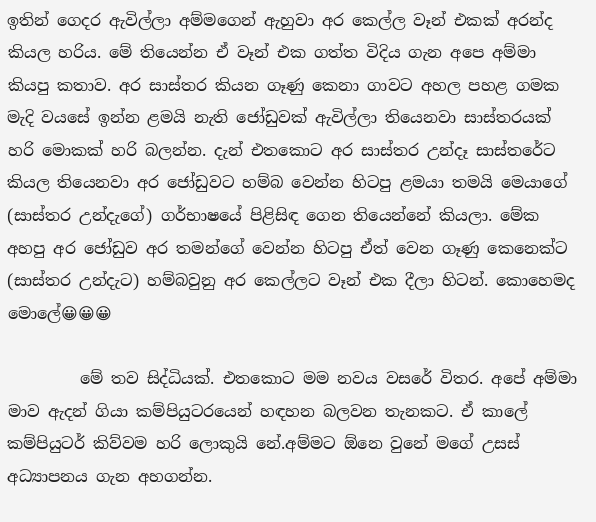ඉතින් ගෙදර ඇවිල්ලා අම්මගෙන් ඇහුවා අර කෙල්ල වෑන් එකක් අරන්ද කියල හරිය. මේ තියෙන්න ඒ වෑන් එක ගත්ත විදිය ගැන අපෙ අම්මා  කියපු කතාව. අර සාස්තර කියන ගෑණු කෙනා ගාවට අහල පහළ ගමක මැදි වයසේ ඉන්න ළමයි නැති ජෝඩුවක් ඇවිල්ලා තියෙනවා සාස්තරයක් හරි මොකක් හරි බලන්න. දැන් එතකොට අර සාස්තර උන්දෑ සාස්තරේට කියල තියෙනවා අර ජෝඩුවට හම්බ වෙන්න හිටපු ළමයා තමයි මෙයාගේ (සාස්තර උන්දැගේ) ගර්භාෂයේ පිළිසිඳ ගෙන තියෙන්නේ කියලා. මේක අහපු අර ජෝඩුව අර තමන්ගේ වෙන්න හිටපු ඒත් වෙන ගෑණු කෙනෙක්ට (සාස්තර උන්දැට) හම්බවුනු අර කෙල්ලට වෑන් එක දීලා හිටන්. කොහෙමද මොලේ😀😀😀

         මේ තව සිද්ධියක්. එතකොට මම නවය වසරේ විතර. අපේ අම්මා මාව ඇදන් ගියා කම්පියුටරයෙන් හඳහන බලවන තැනකට. ඒ කාලේ කම්පියුටර් කිව්වම හරි ලොකුයි නේ.අම්මට ඕනෙ වුනේ මගේ උසස් අධ්‍යාපනය ගැන අහගන්න.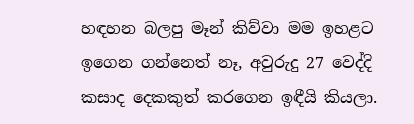හඳහන බලපු මෑන් කිව්වා මම ඉහළට ඉගෙන ගන්නෙත් නෑ, අවුරුදු 27 වෙද්දි  කසාද දෙකකුත් කරගෙන ඉඳීයි කියලා.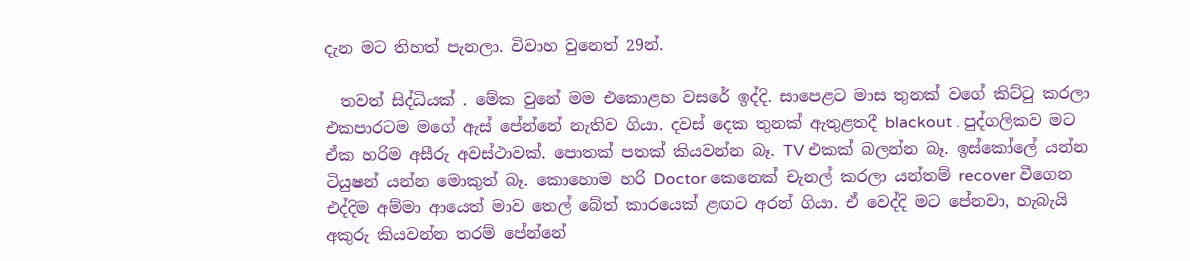දැන මට තිහත් පැනලා. විවාහ වුනෙත් 29න්.

  තවත් සිද්ධියක් . මේක වුනේ මම එකොළහ වසරේ ඉද්දි. සාපෙළට මාස තුනක් වගේ කිට්ටු කරලා එකපාරටම මගේ ඇස් පේන්නේ නැතිව ගියා. දවස් දෙක තුනක් ඇතුළතදී blackout . පුද්ගලිකව මට ඒක හරිම අසීරු අවස්ථාවක්. පොතක් පතක් කියවන්න බෑ. TV එකක් බලන්න බෑ. ඉස්කෝලේ යන්න ටියුෂන් යන්න මොකුත් බෑ. කොහොම හරි Doctor කෙනෙක් චැනල් කරලා යන්තම් recover වීගෙන එද්දිම අම්මා ආයෙත් මාව තෙල් බේත් කාරයෙක් ළඟට අරන් ගියා. ඒ වෙද්දි මට පේනවා, හැබැයි අකුරු කියවන්න තරම් පේන්නේ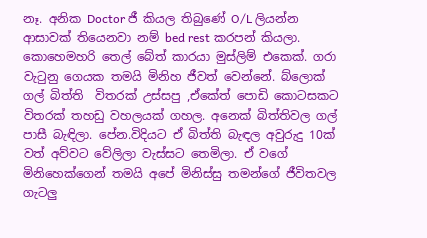නෑ. අනික Doctor ජී කියල තිබුණේ O/L ලියන්න ආසාවක් තියෙනවා නම් bed rest කරපන් කියලා. කොහෙමහරි තෙල් බේත් කාරයා මුස්ලිම් එකෙක්. ගරා වැටුනු ගෙයක තමයි මිනිහ ජීවත් වෙන්නේ. බ්ලොක් ගල් බිත්ති  විතරක් උස්සපු ,ඒකේත් පොඩි කොටසකට විතරක් තහඩු වහලයක් ගහල. අනෙක් බිත්තිවල ගල් පාසී බැඳිලා. පේන.විදියට ඒ බිත්ති බැඳල අවුරුදු 10ක් වත් අව්වට වේලිලා වැස්සට තෙමිලා. ඒ වගේ මිනිහෙක්ගෙන් තමයි අපේ මිනිස්සු තමන්ගේ ජීවිතවල ගැටලු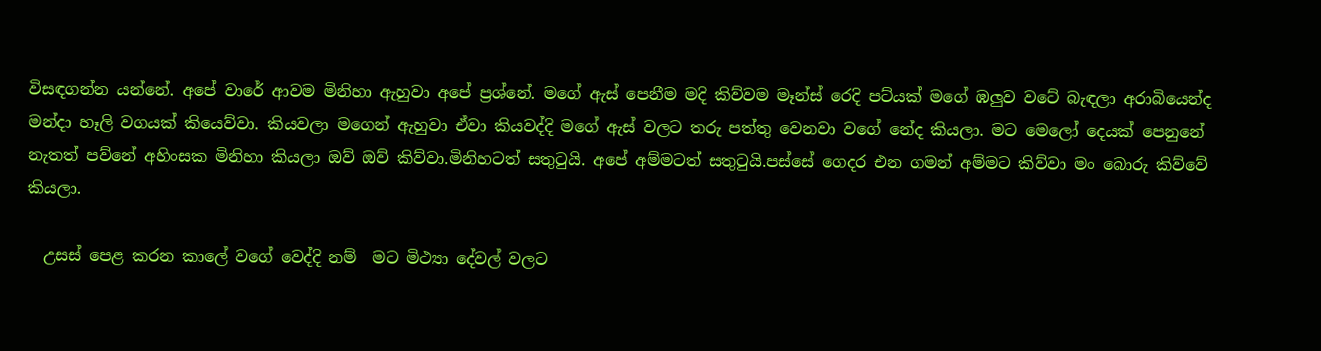විසඳගන්න යන්නේ. අපේ වාරේ ආවම මිනිහා ඇහුවා අපේ ප්‍රශ්නේ. මගේ ඇස් පෙනීම මදි කිව්වම මෑන්ස් රෙදි පට්යක් මගේ ඹලුව වටේ බැඳලා අරාබියෙන්ද මන්දා හෑලි වගයක් කියෙව්වා. කියවලා මගෙන් ඇහුවා ඒවා කියවද්දි මගේ ඇස් වලට තරු පත්තු වෙනවා වගේ නේද කියලා. මට මෙලෝ දෙයක් පෙනුනේ නැතත් පව්නේ අහිංසක මිනිහා කියලා ඔව් ඔව් කිව්වා.මිනිහටත් සතුටුයි. අපේ අම්මටත් සතුටුයි.පස්සේ ගෙදර එන ගමන් අම්මට කිව්වා මං බොරු කිව්වේ කියලා.

  උසස් පෙළ කරන කාලේ වගේ වෙද්දි නම්  මට මිථ්‍යා දේවල් වලට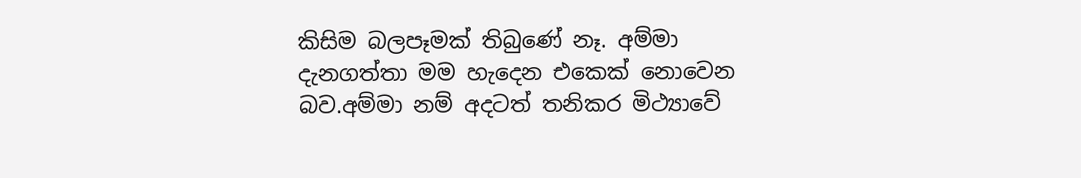කිසිම බලපෑමක් තිබුණේ නෑ. අම්මා දැනගත්තා මම හැදෙන එකෙක් නොවෙන බව.අම්මා නම් අදටත් තනිකර මිථ්‍යාවේ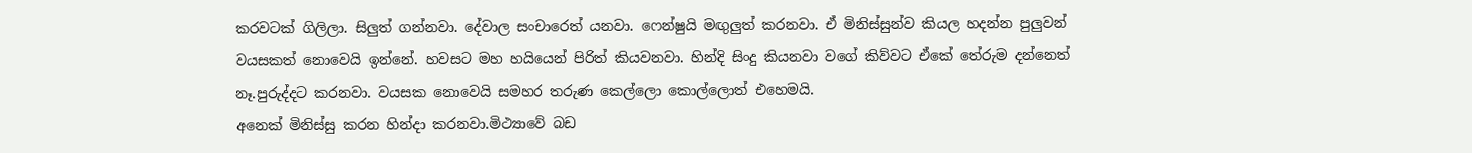කරවටක් ගිලිලා. සිලුත් ගන්නවා. දේවාල සංචාරෙත් යනවා. ෆෙන්ෂුයි මඟුලුත් කරනවා. ඒ මිනිස්සුන්ව කියල හදන්න පුලුවන් වයසකත් නොවෙයි ඉන්නේ. හවසට මහ හයියෙන් පිරිත් කියවනවා. හින්දි සිංදු කියනවා වගේ කිව්වට ඒකේ තේරුම දන්නෙත් නෑ.පුරුද්දට කරනවා. වයසක නොවෙයි සමහර තරුණ කෙල්ලො කොල්ලොත් එහෙමයි.
අනෙක් මිනිස්සු කරන හින්දා කරනවා.මිථ්‍යාවේ බඩ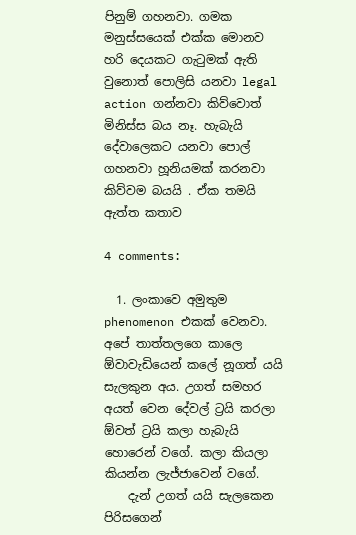පිනුම් ගහනවා. ගමක මනුස්සයෙක් එක්ක මොනව හරි දෙයකට ගැටුමක් ඇති වුනොත් පොලිසි යනවා legal action ගන්නවා කිව්වොත්  මිනිස්ස බය නෑ. හැබැයි දේවාලෙකට යනවා පොල් ගහනවා හූනියමක් කරනවා කිව්වම බයයි . ඒක තමයි ඇත්ත කතාව

4 comments:

  1. ලංකාවෙ අමුතුම phenomenon එකක් වෙනවා. අපේ තාත්තලගෙ කාලෙ ඕවාවැඩියෙන් කලේ නූගත් යයි සැලකුන අය. උගත් සමහර අයත් වෙන දේවල් ට්‍රයි කරලා ඕවත් ට්‍රයි කලා හැබැයි හොරෙන් වගේ. කලා කියලා කියන්න ලැජ්ජාවෙන් වගේ.
    දැන් උගත් යයි සැලකෙන පිරිසගෙන්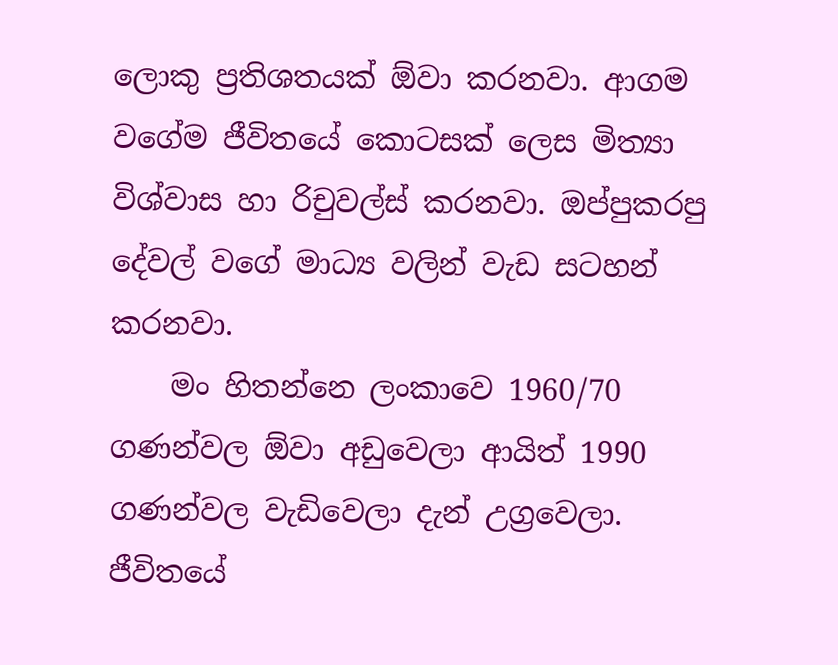ලොකු ප්‍රතිශතයක් ඕවා කරනවා. ආගම වගේම ජීවිතයේ කොටසක් ලෙස මිත්‍යා විශ්වාස හා රිචුවල්ස් කරනවා. ඔප්පුකරපු දේවල් වගේ මාධ්‍ය වලින් වැඩ සටහන් කරනවා.
    මං හිතන්නෙ ලංකාවෙ 1960/70 ගණන්වල ඕවා අඩුවෙලා ආයිත් 1990 ගණන්වල වැඩිවෙලා දැන් උග්‍රවෙලා. ජීවිතයේ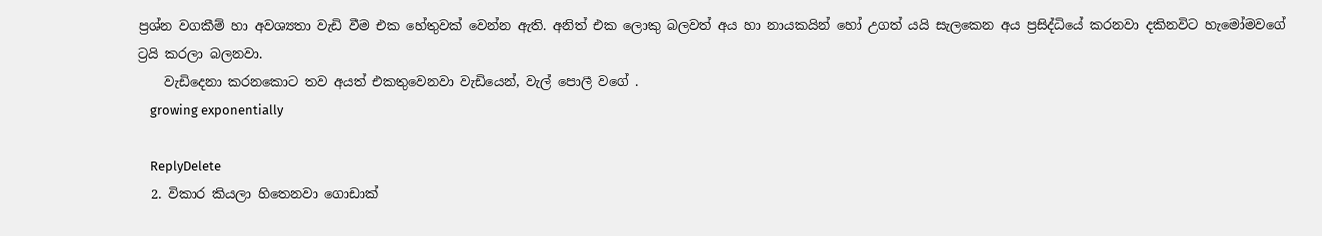ප්‍රශ්න වගකීම් හා අවශ්‍යතා වැඩි වීම එක හේතුවක් වෙන්න ඇති. අනිත් එක ලොකු බලවත් අය හා නායකයින් හෝ උගත් යයි සැලකෙන අය ප්‍රසිද්ධියේ කරනවා දකිනවිට හැමෝමවගේ ට්‍රයි කරලා බලනවා.
    වැඩිදෙනා කරනකොට තව අයත් එකතුවෙනවා වැඩියෙන්, වැල් පොලී වගේ .
    growing exponentially

    ReplyDelete
  2. විකාර කියලා හිතෙනවා ගොඩාක්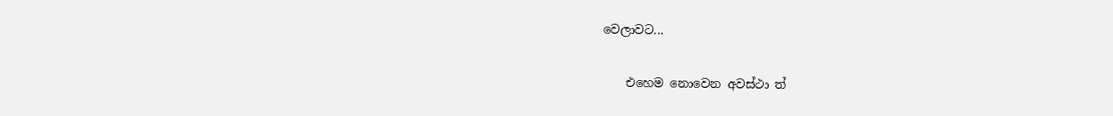වෙලාවට...

    එහෙම නොවෙන අවස්ථා ත්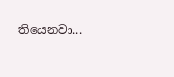තියෙනවා...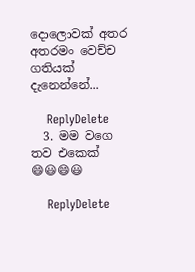දොලොවක් අතර අතරමං වෙච්ච ගතියක් දැනෙන්නේ...

    ReplyDelete
  3. මම වගෙ තව එකෙක් 😄😃😄😃

    ReplyDelete